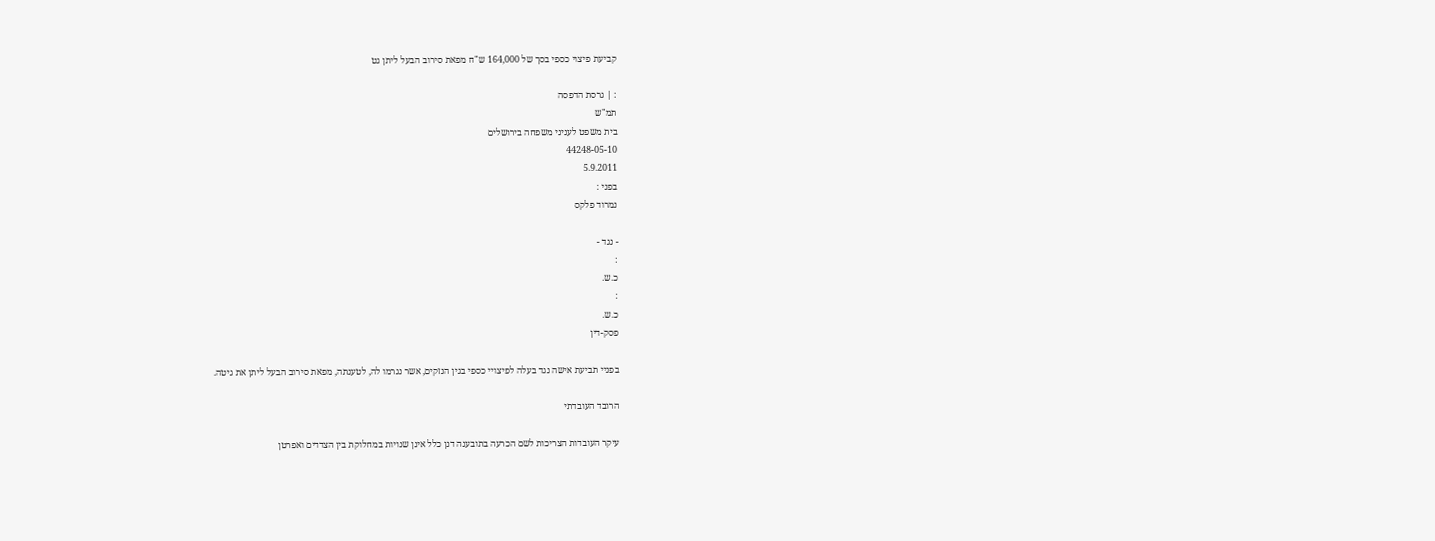קביעת פיצוי כספי בסך של 164,000 ש"ח מפאת סירוב הבעל ליתן גט

: | גרסת הדפסה
תמ"ש
בית משפט לעניני משפחה בירושלים
44248-05-10
5.9.2011
בפני :
נמרוד פלקס

- נגד -
:
כ.ש.
:
כ.ש.
פסק-דין

בפניי תביעת אישה נגד בעלה לפיצויי כספי בגין הנזקים, אשר נגרמו לה, לטענתה, מפאת סירוב הבעל ליתן את גיטה.

הרובד העובדתי

עיקר העובדות הצריכות לשם הכרעה בתובענה דנן כלל אינן שנויות במחלוקת בין הצדדים ואפרטן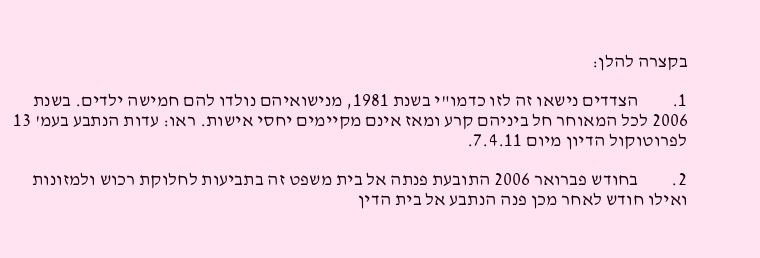בקצרה להלן:

1.         הצדדים נישאו זה לזו כדמו"י בשנת 1981, מנישואיהם נולדו להם חמישה ילדים. בשנת 2006 לכל המאוחר חל ביניהם קרע ומאז אינם מקיימים יחסי אישות. ראו: עדות הנתבע בעמ' 13 לפרוטוקול הדיון מיום 7.4.11.

2.         בחודש פברואר 2006 התובעת פנתה אל בית משפט זה בתביעות לחלוקת רכוש ולמזונות ואילו חודש לאחר מכן פנה הנתבע אל בית הדין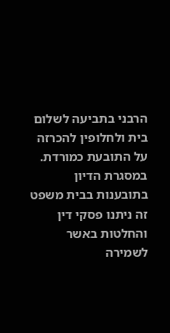הרבני בתביעה לשלום בית ולחלופין להכרזה על התובעת כמורדת. במסגרת הדיון בתובענות בבית משפט זה ניתנו פסקי דין והחלטות באשר לשמירה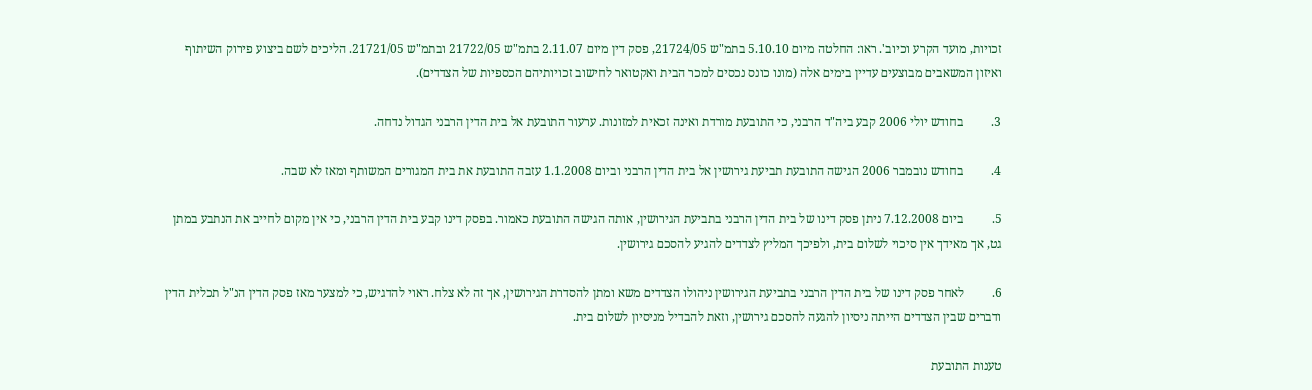זכויות, מועד הקרע וכיוב'. ראו: החלטה מיום 5.10.10 בתמ"ש 21724/05, פסק דין מיום 2.11.07 בתמ"ש 21722/05 ובתמ"ש 21721/05. הליכים לשם ביצוע פירוק השיתוף ואיזון המשאבים מבוצעים עדיין בימים אלה (מונו כונס נכסים למכר הבית ואקטואר לחישוב זכויותיהם הכספיות של הצדדים).

3.         בחודש יולי 2006 קבע ביה"ד הרבני, כי התובעת מורדת ואינה זכאית למזונות. ערעור התובעת אל בית הדין הרבני הגדול נדחה.

4.         בחודש נובמבר 2006 הגישה התובעת תביעת גירושין אל בית הדין הרבני וביום 1.1.2008 עזבה התובעת את בית המגורים המשותף ומאז לא שבה.

5.         ביום 7.12.2008 ניתן פסק דינו של בית הדין הרבני בתביעת הגירושין, אותה הגישה התובעת כאמור. בפסק דינו קבע בית הדין הרבני, כי אין מקום לחייב את הנתבע במתן גט, אך מאידך אין סיכוי לשלום בית, ולפיכך המליץ לצדדים להגיע להסכם גירושין.

6.         לאחר פסק דינו של בית הדין הרבני בתביעת הגירושין ניהולו הצדדים משא ומתן להסדרת הגירושין, אך זה לא צלח. ראוי להדגיש, כי למצער מאז פסק הדין הנ"ל תכלית הדין ודברים שבין הצדדים הייתה ניסיון להגעה להסכם גירושין, וזאת להבדיל מניסיון לשלום בית.

טענות התובעת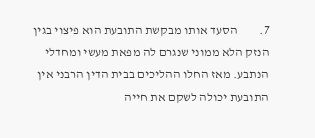7.         הסעד אותו מבקשת התובעת הוא פיצוי בגין הנזק הלא ממוני שנגרם לה מפאת מעשי ומחדלי הנתבע. מאז החלו ההליכים בבית הדין הרבני אין התובעת יכולה לשקם את חייה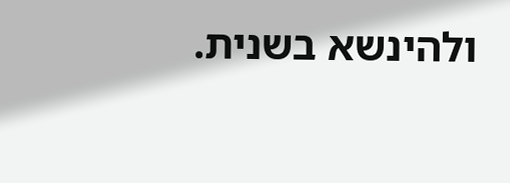ולהינשא בשנית.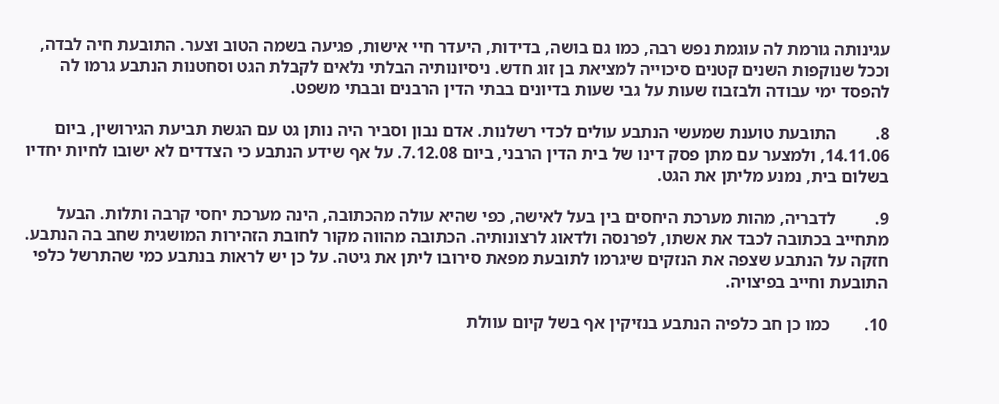עגינותה גורמת לה עוגמת נפש רבה, כמו גם בושה, בדידות, היעדר חיי אישות, פגיעה בשמה הטוב וצער. התובעת חיה לבדה, וככל שנוקפות השנים קטנים סיכוייה למציאת בן זוג חדש. ניסיונותיה הבלתי נלאים לקבלת הגט וסחטנות הנתבע גרמו לה להפסד ימי עבודה ולבזבוז שעות על גבי שעות בדיונים בבתי הדין הרבנים ובבתי משפט.

8.         התובעת טוענת שמעשי הנתבע עולים לכדי רשלנות. אדם נבון וסביר היה נותן גט עם הגשת תביעת הגירושין, ביום 14.11.06, ולמצער עם מתן פסק דינו של בית הדין הרבני, ביום 7.12.08. על אף שידע הנתבע כי הצדדים לא ישובו לחיות יחדיו בשלום בית, נמנע מליתן את הגט.

9.         לדבריה, מהות מערכת היחסים בין בעל לאישה, כפי שהיא עולה מהכתובה, הינה מערכת יחסי קרבה ותלות. הבעל מתחייב בכתובה לכבד את אשתו, לפרנסה ולדאוג לרצונותיה. הכתובה מהווה מקור לחובת הזהירות המושגית שחב בה הנתבע. חזקה על הנתבע שצפה את הנזקים שיגרמו לתובעת מפאת סירובו ליתן את גיטה. על כן יש לראות בנתבע כמי שהתרשל כלפי התובעת וחייב בפיצויה.

10.        כמו כן חב כלפיה הנתבע בנזיקין אף בשל קיום עוולת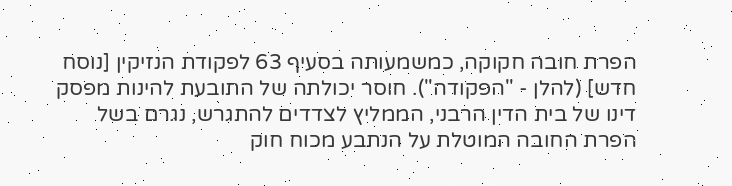הפרת חובה חקוקה, כמשמעותה בסעיף 63 לפקודת הנזיקין [נוסח חדש] (להלן - "הפקודה"). חוסר יכולתה של התובעת להינות מפסק דינו של בית הדין הרבני, הממליץ לצדדים להתגרש, נגרם בשל הפרת החובה המוטלת על הנתבע מכוח חוק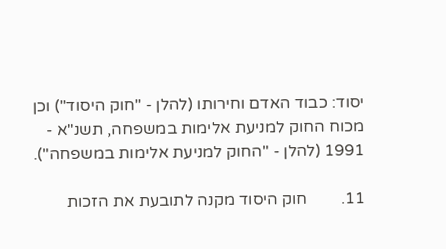יסוד: כבוד האדם וחירותו (להלן - "חוק היסוד") וכן מכוח החוק למניעת אלימות במשפחה, תשנ"א - 1991 (להלן - "החוק למניעת אלימות במשפחה").

11.        חוק היסוד מקנה לתובעת את הזכות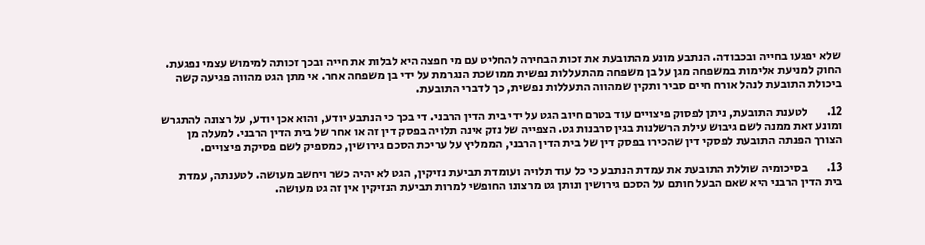שלא יפגעו בחייה ובכבודה. הנתבע מונע מהתובעת את זכות הבחירה להחליט עם מי חפצה היא לבלות את חייה ובכך זכותה למימוש עצמי נפגעת. החוק למניעת אלימות במשפחה מגן על בן משפחה מהתעללות נפשית ממושכת הנגרמת על ידי בן משפחה אחר. אי מתן הגט מהווה פגיעה קשה ביכולת התובעת לנהל אורח חיים סביר ותקין שמהווה התעללות נפשית, כך לדברי התובעת.

12.        לטענת התובעת, ניתן לפסוק פיצויים עוד בטרם חיוב הגט על ידי בית הדין הרבני. די בכך כי הנתבע יודע, והוא אכן יודע, על רצונה להתגרש ומונע זאת ממנה לשם גיבוש עילת הרשלנות בגין סרבנות גט. הצפייה של נזק אינה תלויה בפסק דין זה או אחר של בית הדין הרבני. למעלה מן הצורך הפנתה התובעת לפסקי דין שהכירו בפסק דין של בית הדין הרבני, הממליץ על עריכת הסכם גירושין, כמספיק לשם פסיקת פיצויים.

13.        בסיכומיה שוללת התובעת את עמדת הנתבע כי כל עוד תלויה ועומדת תביעת נזיקין, הגט לא יהיה כשר ויחשב מעושה. לטענתה, עמדת בית הדין הרבני היא שאם הבעל חותם על הסכם גירושין ונותן גט מרצונו החופשי למרות תביעת הנזיקין אין זה גט מעושה.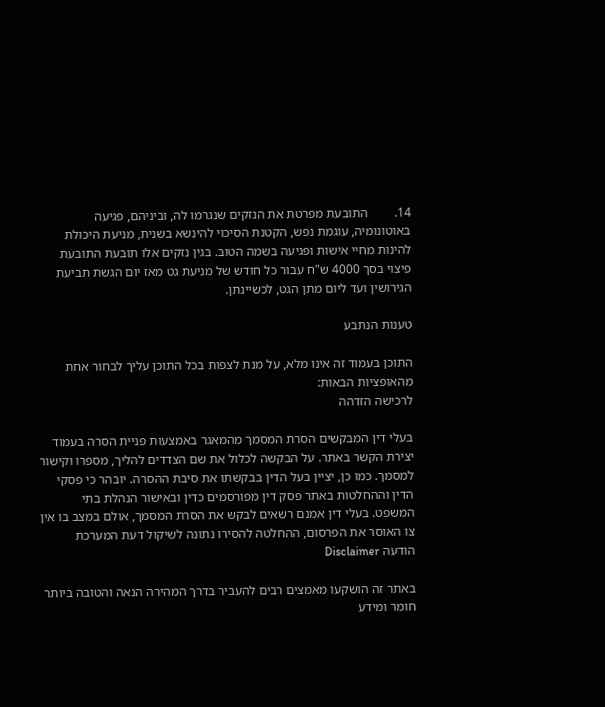14.        התובעת מפרטת את הנזקים שנגרמו לה, וביניהם, פגיעה באוטונומיה, עוגמת נפש, הקטנת הסיכוי להינשא בשנית, מניעת היכולת להינות מחיי אישות ופגיעה בשמה הטוב. בגין נזקים אלו תובעת התובעת פיצוי בסך 4000 ש"ח עבור כל חודש של מניעת גט מאז יום הגשת תביעת הגירושין ועד ליום מתן הגט, לכשיינתן.

טענות הנתבע

התוכן בעמוד זה אינו מלא, על מנת לצפות בכל התוכן עליך לבחור אחת מהאופציות הבאות:
לרכישה הזדהה

בעלי דין המבקשים הסרת המסמך מהמאגר באמצעות פניית הסרה בעמוד יצירת הקשר באתר. על הבקשה לכלול את שם הצדדים להליך, מספרו וקישור למסמך. כמו כן, יציין בעל הדין בבקשתו את סיבת ההסרה. יובהר כי פסקי הדין וההחלטות באתר פסק דין מפורסמים כדין ובאישור הנהלת בתי המשפט. בעלי דין אמנם רשאים לבקש את הסרת המסמך, אולם במצב בו אין צו האוסר את הפרסום, ההחלטה להסירו נתונה לשיקול דעת המערכת
הודעה Disclaimer

באתר זה הושקעו מאמצים רבים להעביר בדרך המהירה הנאה והטובה ביותר חומר ומידע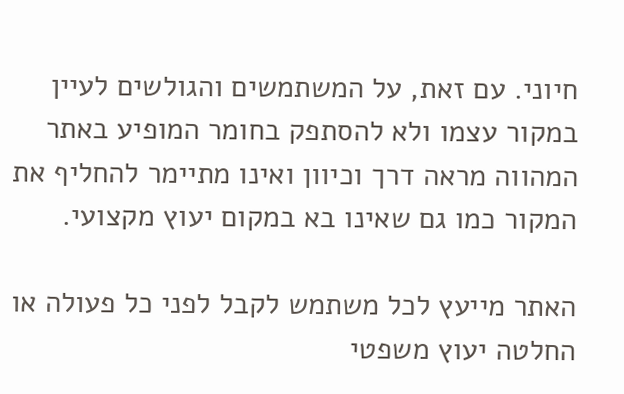חיוני. עם זאת, על המשתמשים והגולשים לעיין במקור עצמו ולא להסתפק בחומר המופיע באתר המהווה מראה דרך וכיוון ואינו מתיימר להחליף את המקור כמו גם שאינו בא במקום יעוץ מקצועי.

האתר מייעץ לכל משתמש לקבל לפני כל פעולה או החלטה יעוץ משפטי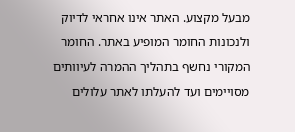מבעל מקצוע. האתר אינו אחראי לדיוק ולנכונות החומר המופיע באתר. החומר המקורי נחשף בתהליך ההמרה לעיוותים מסויימים ועד להעלתו לאתר עלולים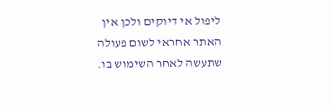ליפול אי דיוקים ולכן אין האתר אחראי לשום פעולה שתעשה לאחר השימוש בו.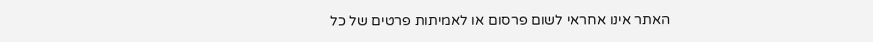האתר אינו אחראי לשום פרסום או לאמיתות פרטים של כל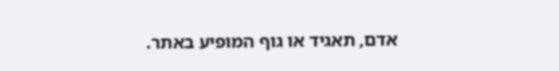אדם, תאגיד או גוף המופיע באתר.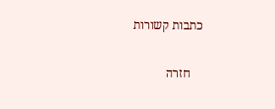כתבות קשורות

    חזרה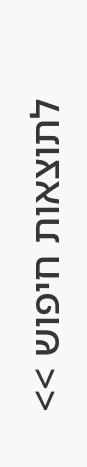לתוצאות חיפוש >>